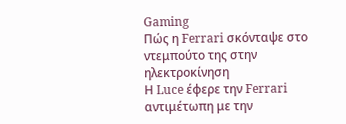Gaming
Πώς η Ferrari σκόνταψε στο ντεμπούτο της στην ηλεκτροκίνηση
Η Luce έφερε την Ferrari αντιμέτωπη με την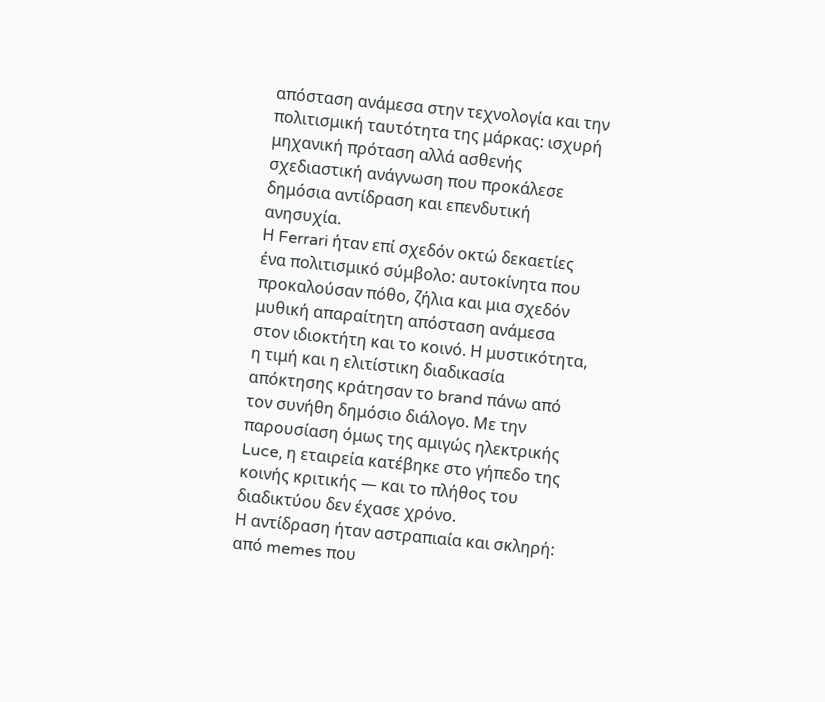απόσταση ανάμεσα στην τεχνολογία και την πολιτισμική ταυτότητα της μάρκας: ισχυρή μηχανική πρόταση αλλά ασθενής σχεδιαστική ανάγνωση που προκάλεσε δημόσια αντίδραση και επενδυτική ανησυχία.
Η Ferrari ήταν επί σχεδόν οκτώ δεκαετίες ένα πολιτισμικό σύμβολο: αυτοκίνητα που προκαλούσαν πόθο, ζήλια και μια σχεδόν μυθική απαραίτητη απόσταση ανάμεσα στον ιδιοκτήτη και το κοινό. Η μυστικότητα, η τιμή και η ελιτίστικη διαδικασία απόκτησης κράτησαν το brand πάνω από τον συνήθη δημόσιο διάλογο. Με την παρουσίαση όμως της αμιγώς ηλεκτρικής Luce, η εταιρεία κατέβηκε στο γήπεδο της κοινής κριτικής — και το πλήθος του διαδικτύου δεν έχασε χρόνο.
Η αντίδραση ήταν αστραπιαία και σκληρή: από memes που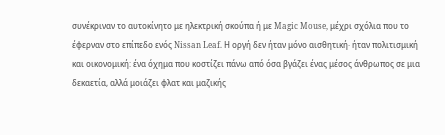συνέκριναν το αυτοκίνητο με ηλεκτρική σκούπα ή με Magic Mouse, μέχρι σχόλια που το έφερναν στο επίπεδο ενός Nissan Leaf. Η οργή δεν ήταν μόνο αισθητική· ήταν πολιτισμική και οικονομική: ένα όχημα που κοστίζει πάνω από όσα βγάζει ένας μέσος άνθρωπος σε μια δεκαετία, αλλά μοιάζει φλατ και μαζικής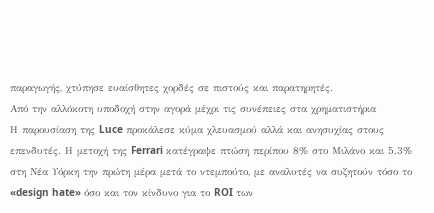παραγωγής, χτύπησε ευαίσθητες χορδές σε πιστούς και παρατηρητές.
Από την αλλόκοτη υποδοχή στην αγορά μέχρι τις συνέπειες στα χρηματιστήρια
Η παρουσίαση της Luce προκάλεσε κύμα χλευασμού αλλά και ανησυχίας στους επενδυτές. Η μετοχή της Ferrari κατέγραψε πτώση περίπου 8% στο Μιλάνο και 5.3% στη Νέα Υόρκη την πρώτη μέρα μετά το ντεμπούτο, με αναλυτές να συζητούν τόσο το «design hate» όσο και τον κίνδυνο για το ROI των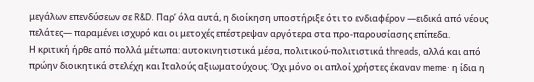μεγάλων επενδύσεων σε R&D. Παρ’ όλα αυτά, η διοίκηση υποστήριξε ότι το ενδιαφέρον —ειδικά από νέους πελάτες— παραμένει ισχυρό και οι μετοχές επέστρεψαν αργότερα στα προ-παρουσίασης επίπεδα.
Η κριτική ήρθε από πολλά μέτωπα: αυτοκινητιστικά μέσα, πολιτικού-πολιτιστικά threads, αλλά και από πρώην διοικητικά στελέχη και Ιταλούς αξιωματούχους. Όχι μόνο οι απλοί χρήστες έκαναν meme· η ίδια η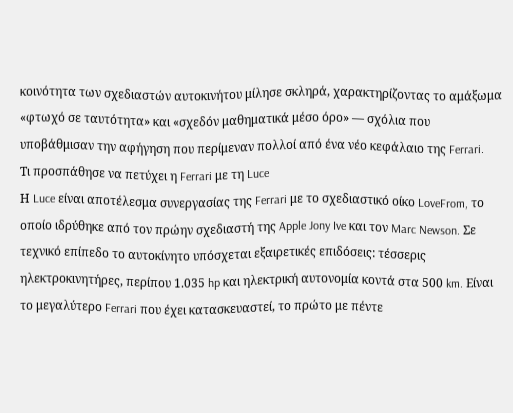κοινότητα των σχεδιαστών αυτοκινήτου μίλησε σκληρά, χαρακτηρίζοντας το αμάξωμα «φτωχό σε ταυτότητα» και «σχεδόν μαθηματικά μέσο όρο» — σχόλια που υποβάθμισαν την αφήγηση που περίμεναν πολλοί από ένα νέο κεφάλαιο της Ferrari.
Τι προσπάθησε να πετύχει η Ferrari με τη Luce
Η Luce είναι αποτέλεσμα συνεργασίας της Ferrari με το σχεδιαστικό οίκο LoveFrom, το οποίο ιδρύθηκε από τον πρώην σχεδιαστή της Apple Jony Ive και τον Marc Newson. Σε τεχνικό επίπεδο το αυτοκίνητο υπόσχεται εξαιρετικές επιδόσεις: τέσσερις ηλεκτροκινητήρες, περίπου 1.035 hp και ηλεκτρική αυτονομία κοντά στα 500 km. Είναι το μεγαλύτερο Ferrari που έχει κατασκευαστεί, το πρώτο με πέντε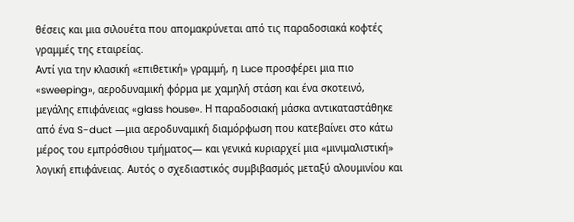θέσεις και μια σιλουέτα που απομακρύνεται από τις παραδοσιακά κοφτές γραμμές της εταιρείας.
Αντί για την κλασική «επιθετική» γραμμή, η Luce προσφέρει μια πιο «sweeping», αεροδυναμική φόρμα με χαμηλή στάση και ένα σκοτεινό, μεγάλης επιφάνειας «glass house». Η παραδοσιακή μάσκα αντικαταστάθηκε από ένα S-duct —μια αεροδυναμική διαμόρφωση που κατεβαίνει στο κάτω μέρος του εμπρόσθιου τμήματος— και γενικά κυριαρχεί μια «μινιμαλιστική» λογική επιφάνειας. Αυτός ο σχεδιαστικός συμβιβασμός μεταξύ αλουμινίου και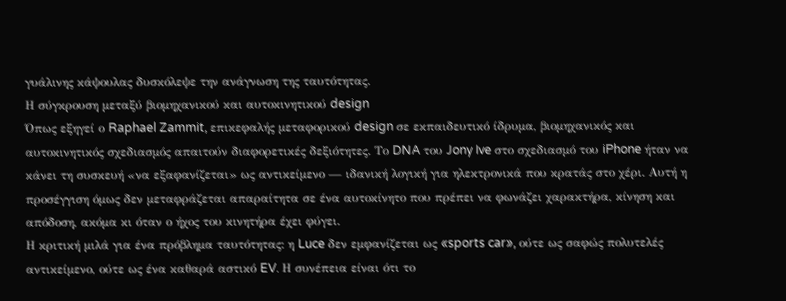γυάλινης κάψουλας δυσκόλεψε την ανάγνωση της ταυτότητας.
Η σύγκρουση μεταξύ βιομηχανικού και αυτοκινητικού design
Όπως εξηγεί ο Raphael Zammit, επικεφαλής μεταφορικού design σε εκπαιδευτικό ίδρυμα, βιομηχανικός και αυτοκινητικός σχεδιασμός απαιτούν διαφορετικές δεξιότητες. Το DNA του Jony Ive στο σχεδιασμό του iPhone ήταν να κάνει τη συσκευή «να εξαφανίζεται» ως αντικείμενο — ιδανική λογική για ηλεκτρονικά που κρατάς στο χέρι. Αυτή η προσέγγιση όμως δεν μεταφράζεται απαραίτητα σε ένα αυτοκίνητο που πρέπει να φωνάζει χαρακτήρα, κίνηση και απόδοση, ακόμα κι όταν ο ήχος του κινητήρα έχει φύγει.
Η κριτική μιλά για ένα πρόβλημα ταυτότητας: η Luce δεν εμφανίζεται ως «sports car», ούτε ως σαφώς πολυτελές αντικείμενο, ούτε ως ένα καθαρά αστικό EV. Η συνέπεια είναι ότι το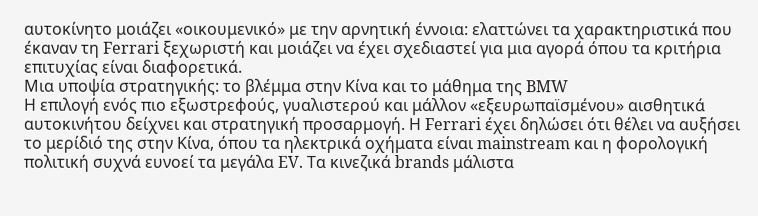αυτοκίνητο μοιάζει «οικουμενικό» με την αρνητική έννοια: ελαττώνει τα χαρακτηριστικά που έκαναν τη Ferrari ξεχωριστή και μοιάζει να έχει σχεδιαστεί για μια αγορά όπου τα κριτήρια επιτυχίας είναι διαφορετικά.
Μια υποψία στρατηγικής: το βλέμμα στην Κίνα και το μάθημα της BMW
Η επιλογή ενός πιο εξωστρεφούς, γυαλιστερού και μάλλον «εξευρωπαϊσμένου» αισθητικά αυτοκινήτου δείχνει και στρατηγική προσαρμογή. Η Ferrari έχει δηλώσει ότι θέλει να αυξήσει το μερίδιό της στην Κίνα, όπου τα ηλεκτρικά οχήματα είναι mainstream και η φορολογική πολιτική συχνά ευνοεί τα μεγάλα EV. Τα κινεζικά brands μάλιστα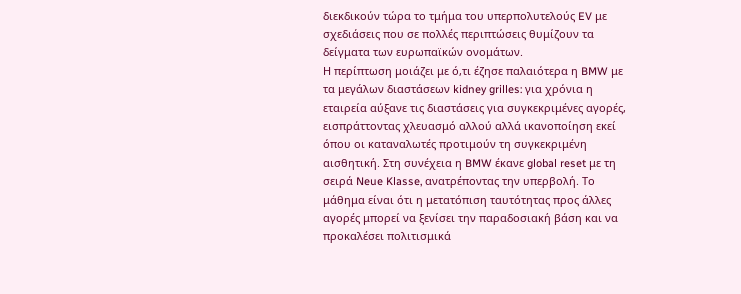διεκδικούν τώρα το τμήμα του υπερπολυτελούς EV με σχεδιάσεις που σε πολλές περιπτώσεις θυμίζουν τα δείγματα των ευρωπαϊκών ονομάτων.
Η περίπτωση μοιάζει με ό,τι έζησε παλαιότερα η BMW με τα μεγάλων διαστάσεων kidney grilles: για χρόνια η εταιρεία αύξανε τις διαστάσεις για συγκεκριμένες αγορές, εισπράττοντας χλευασμό αλλού αλλά ικανοποίηση εκεί όπου οι καταναλωτές προτιμούν τη συγκεκριμένη αισθητική. Στη συνέχεια η BMW έκανε global reset με τη σειρά Neue Klasse, ανατρέποντας την υπερβολή. Το μάθημα είναι ότι η μετατόπιση ταυτότητας προς άλλες αγορές μπορεί να ξενίσει την παραδοσιακή βάση και να προκαλέσει πολιτισμικά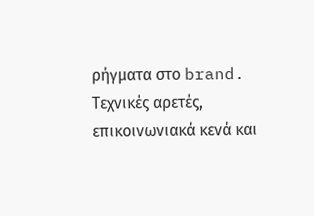ρήγματα στο brand.
Τεχνικές αρετές, επικοινωνιακά κενά και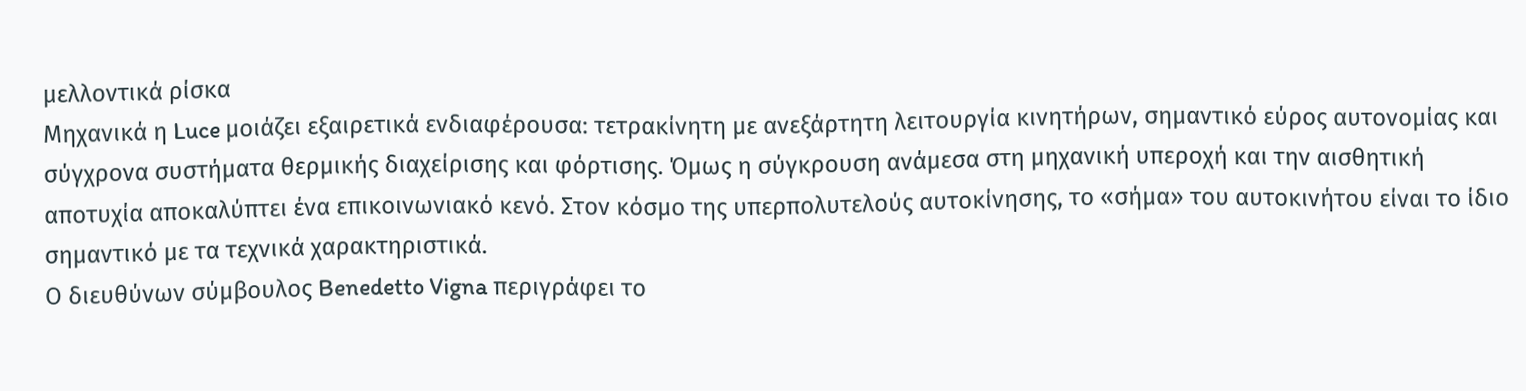μελλοντικά ρίσκα
Μηχανικά η Luce μοιάζει εξαιρετικά ενδιαφέρουσα: τετρακίνητη με ανεξάρτητη λειτουργία κινητήρων, σημαντικό εύρος αυτονομίας και σύγχρονα συστήματα θερμικής διαχείρισης και φόρτισης. Όμως η σύγκρουση ανάμεσα στη μηχανική υπεροχή και την αισθητική αποτυχία αποκαλύπτει ένα επικοινωνιακό κενό. Στον κόσμο της υπερπολυτελούς αυτοκίνησης, το «σήμα» του αυτοκινήτου είναι το ίδιο σημαντικό με τα τεχνικά χαρακτηριστικά.
Ο διευθύνων σύμβουλος Benedetto Vigna περιγράφει το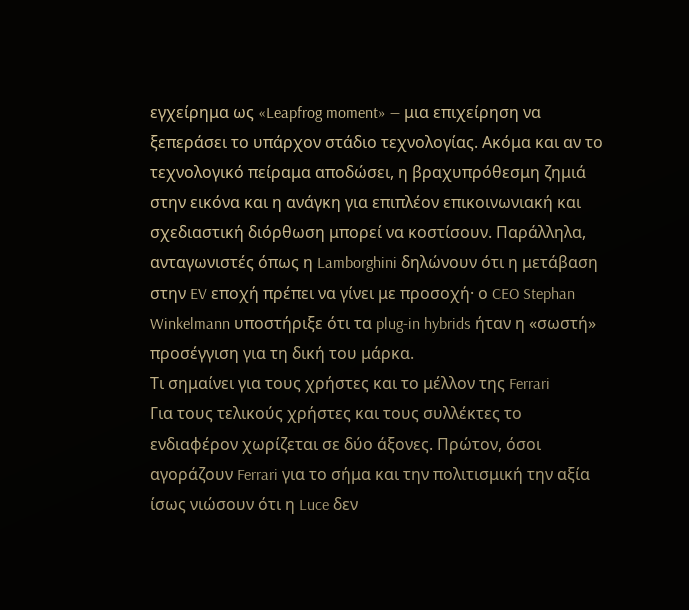εγχείρημα ως «Leapfrog moment» — μια επιχείρηση να ξεπεράσει το υπάρχον στάδιο τεχνολογίας. Ακόμα και αν το τεχνολογικό πείραμα αποδώσει, η βραχυπρόθεσμη ζημιά στην εικόνα και η ανάγκη για επιπλέον επικοινωνιακή και σχεδιαστική διόρθωση μπορεί να κοστίσουν. Παράλληλα, ανταγωνιστές όπως η Lamborghini δηλώνουν ότι η μετάβαση στην EV εποχή πρέπει να γίνει με προσοχή· ο CEO Stephan Winkelmann υποστήριξε ότι τα plug‑in hybrids ήταν η «σωστή» προσέγγιση για τη δική του μάρκα.
Τι σημαίνει για τους χρήστες και το μέλλον της Ferrari
Για τους τελικούς χρήστες και τους συλλέκτες το ενδιαφέρον χωρίζεται σε δύο άξονες. Πρώτον, όσοι αγοράζουν Ferrari για το σήμα και την πολιτισμική την αξία ίσως νιώσουν ότι η Luce δεν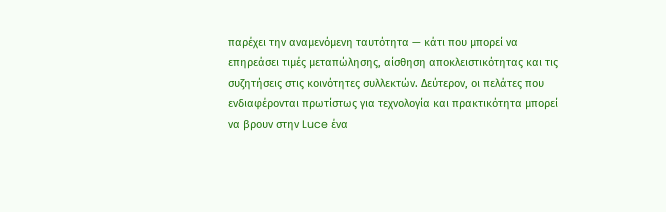παρέχει την αναμενόμενη ταυτότητα — κάτι που μπορεί να επηρεάσει τιμές μεταπώλησης, αίσθηση αποκλειστικότητας και τις συζητήσεις στις κοινότητες συλλεκτών. Δεύτερον, οι πελάτες που ενδιαφέρονται πρωτίστως για τεχνολογία και πρακτικότητα μπορεί να βρουν στην Luce ένα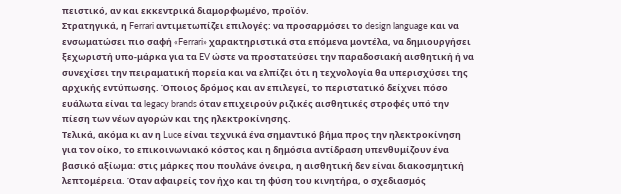πειστικό, αν και εκκεντρικά διαμορφωμένο, προϊόν.
Στρατηγικά, η Ferrari αντιμετωπίζει επιλογές: να προσαρμόσει το design language και να ενσωματώσει πιο σαφή «Ferrari» χαρακτηριστικά στα επόμενα μοντέλα, να δημιουργήσει ξεχωριστή υπο-μάρκα για τα EV ώστε να προστατεύσει την παραδοσιακή αισθητική ή να συνεχίσει την πειραματική πορεία και να ελπίζει ότι η τεχνολογία θα υπερισχύσει της αρχικής εντύπωσης. Όποιος δρόμος και αν επιλεγεί, το περιστατικό δείχνει πόσο ευάλωτα είναι τα legacy brands όταν επιχειρούν ριζικές αισθητικές στροφές υπό την πίεση των νέων αγορών και της ηλεκτροκίνησης.
Τελικά, ακόμα κι αν η Luce είναι τεχνικά ένα σημαντικό βήμα προς την ηλεκτροκίνηση για τον οίκο, το επικοινωνιακό κόστος και η δημόσια αντίδραση υπενθυμίζουν ένα βασικό αξίωμα: στις μάρκες που πουλάνε όνειρα, η αισθητική δεν είναι διακοσμητική λεπτομέρεια. Όταν αφαιρείς τον ήχο και τη φύση του κινητήρα, ο σχεδιασμός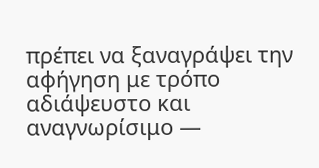πρέπει να ξαναγράψει την αφήγηση με τρόπο αδιάψευστο και αναγνωρίσιμο —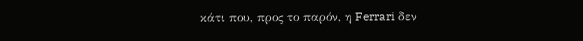κάτι που, προς το παρόν, η Ferrari δεν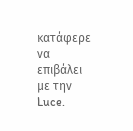κατάφερε να επιβάλει με την Luce.